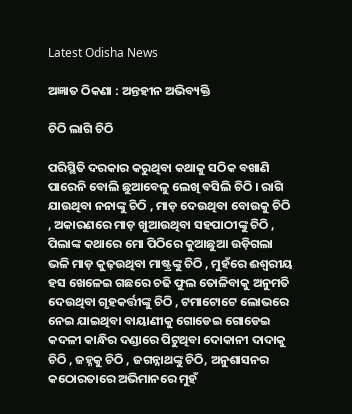Latest Odisha News

ଅଜ୍ଞାତ ଠିକଣା : ଅନ୍ତହୀନ ଅଭିବ୍ୟକ୍ତି

ଚିଠି ଲାଗି ଚିଠି

ପରିସ୍ଥିତି ଦରକାର କରୁଥିବା କଥାକୁ ସଠିକ ବଖାଣି ପାରେନି ବୋଲି ଛୁଆବେଳୁ ଲେଖି ବସିଲି ଚିଠି । ରାଗି ଯାଉଥିବା ନନାଙ୍କୁ ଚିଠି , ମାଡ଼ ଦେଉଥିବା ବୋଉକୁ ଚିଠି , ଅକାରଣରେ ମାଡ଼ ଖୁଆଉଥିବା ସହପାଠୀଙ୍କୁ ଚିଠି , ପିଲାଙ୍କ କଥାରେ ମୋ ପିଠିରେ କୁଆଛୁଆ ଉଡ଼ିଗଲା ଭଳି ମାଡ଼ କୁଢ଼ଉଥିବା ମାଷ୍ଟ୍ରଙ୍କୁ ଚିଠି , ମୁହଁରେ ଈଶ୍ୱରୀୟ ହସ ଖେଳେଇ ଗଛରେ ଚଢି ଫୁଲ ତୋଳିବାକୁ ଅନୁମତି ଦେଉଥିବା ଗୃହକର୍ତ୍ତୀଙ୍କୁ ଚିଠି , ଟମାଟୋଟେ ଲୋଭରେ ନେଇ ଯାଇଥିବା ବାୟାଣୀକୁ ଗୋଡେଇ ଗୋଡେଇ କଦଳୀ କାନ୍ଧିର ଦଣ୍ଡାରେ ପିଟୁଥିବା ଦୋକାନୀ ଦାଦାକୁ ଚିଠି , ଜହ୍ନକୁ ଚିଠି , ଜଗନ୍ନାଥଙ୍କୁ ଚିଠି, ଅନୁଶାସନର କଠୋରତାରେ ଅଭିମାନରେ ମୁହଁ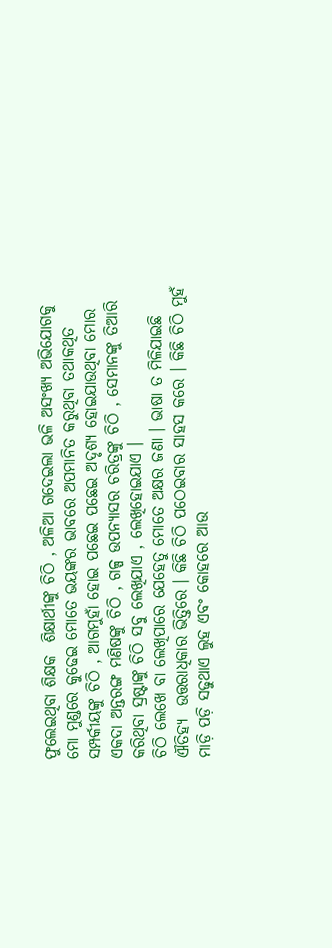ଫୁଲେଇଥିବା ଶିକ୍ଷକ  ଶିକ୍ଷାର୍ଥୀଙ୍କୁ ଚିଠି , ଅଳିଆ ଗଦେଇଲା ଭଳି ଅସଂଖ୍ୟ ଅଭିଯୋଗକୁ ମୋ ମୁଣ୍ଡରେ କୁଢେଇ ମୋତେ ଭୟଙ୍କର ଭାବରେ ଅପମାନିତ କରୁଥିବା ତଥାକଥିତ ସମ୍ପର୍କୀୟଙ୍କୁ ଚିଠି , ଆଗମୁହାଁ ହୋଇ ପଛେଇ ପଛେଇ ଅଦୃଶ୍ୟ ହୋଇଯାଉଥିବା ମୋର ଏକଦା ଅନ୍ତରଙ୍ଗ ମଣିଷଙ୍କୁ ଚିଠି , ଗଳ୍ପ ଉପନ୍ୟାସର ଚରିତ୍ରଙ୍କୁ ଚିଠି , ସେମାନଙ୍କୁ ତିଆରି କରିଥିବା ସ୍ରଷ୍ଟାଙ୍କୁ ଚିଠି ସବୁ ଲେଖିଯାଏ , ଲେଖିହୋଇଯାଏ ।
ଚିଠି ଲେଖେ ବା ଲେଖିପାରେ ଯେହେତୁ ମୋତେ ଅକ୍ଷର ଜଣା । ଭାଷା ତ ମିଳିଯାଇଛି ଐତିହ୍ୟ  ଉତ୍ତରାଧିକାର ଭିତ୍ତିରେ । କିଛି ଚିଠି ପଠେଇବାର ସାହସ କରେ । କିଛି ଚିଠି ମୁହଁ ମାଡ଼ି ପଡ଼ି ସଢୁଥାଏ ଲୁହ ଏବଂ କୋହରେ ଆଉ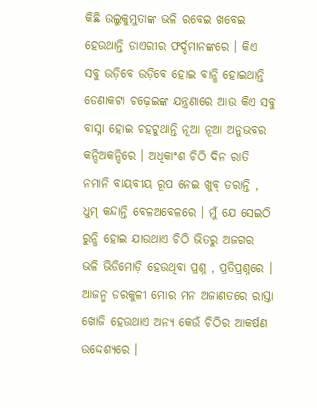କିଛି ଉଲୁକୁମୁତାଙ୍କ ଭଳି ରବେଇ ଖବେଇ ହେଉଥାନ୍ତି ଡାଏରୀର ଫର୍ଦ୍ଦମାନଙ୍କରେ । କିଏ ସବୁ ଉଡ଼ିବେ ଉଡ଼ିବେ ହୋଇ ବାନ୍ଧି ହୋଇଥାନ୍ତି ଡେଣାକଟା ଚଢ଼େଇଙ୍କ ଯନ୍ତ୍ରଣାରେ ଆଉ କିଏ ସବୁ ବାସ୍ନା ହୋଇ ଚହଟୁଥାନ୍ତି ନୂଆ ନୂଆ ଅନୁଭବର କନ୍ଦିଅକନ୍ଦିରେ । ଅଧିକାଂଶ ଚିଠି ଦିନ ରାତି ନମାନି ବାୟବୀୟ ରୂପ ନେଇ ଖୁବ୍ ଡରାନ୍ତି , ଧୁମ୍ କନ୍ଦାନ୍ତି ବେଳଅବେଳରେ । ମୁଁ ଯେ ସେଇଠି ରୁନ୍ଧି ହୋଇ ଯାଉଥାଏ ଚିଠି ଭିତରୁ ଅଜଗର ଭଳି ଭିଡିମୋଡ଼ି ହେଉଥିବା ପ୍ରଶ୍ନ , ପ୍ରତିପ୍ରଶ୍ନରେ । ଆଜନ୍ମ ଡରକୁଳୀ ମୋର ମନ ଅଜାଣତରେ ରାସ୍ତା ଖୋଜି ହେଉଥାଏ ଅନ୍ୟ କେଉଁ ଚିଠିର ଆକର୍ଷଣ ଉଦ୍ଦେଶ୍ୟରେ ।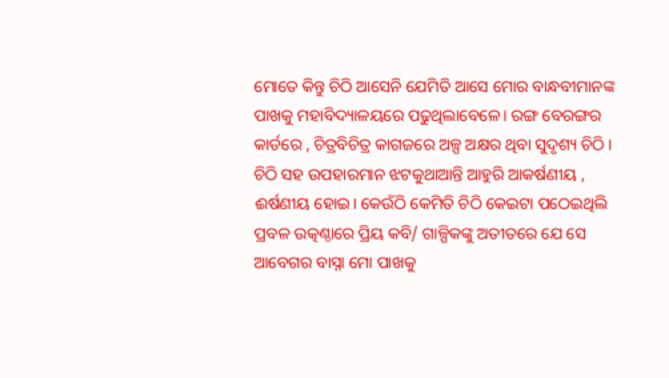ମୋତେ କିନ୍ତୁ ଚିଠି ଆସେନି ଯେମିତି ଆସେ ମୋର ବାନ୍ଧବୀମାନଙ୍କ ପାଖକୁ ମହାବିଦ୍ୟାଳୟରେ ପଢୁଥିଲାବେଳେ। ରଙ୍ଗ ବେରଙ୍ଗର କାର୍ଡରେ , ଚିତ୍ରବିଚିତ୍ର କାଗଜରେ ଅଳ୍ପ ଅକ୍ଷର ଥିବା ସୁଦୃଶ୍ୟ ଚିଠି । ଚିଠି ସହ ଉପହାରମାନ ଝଟକୁଥାଆନ୍ତି ଆହୁରି ଆକର୍ଷଣୀୟ , ଈର୍ଷଣୀୟ ହୋଇ। କେଉଁଠି କେମିତି ଚିଠି କେଇଟା ପଠେଇଥିଲି ପ୍ରବଳ ଉତ୍କଣ୍ଠାରେ ପ୍ରିୟ କବି/ ଗାଳ୍ପିକଙ୍କୁ ଅତୀତରେ ଯେ ସେ ଆବେଗର ବାସ୍ନା ମୋ ପାଖକୁ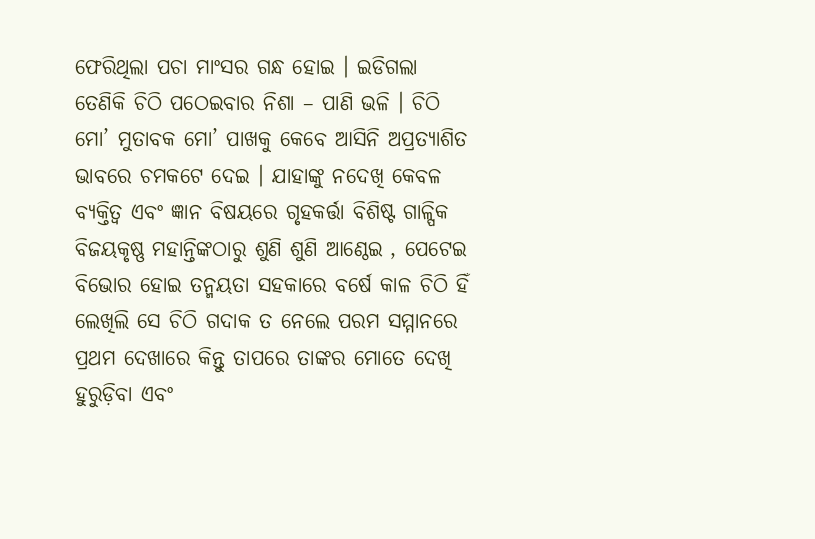ଫେରିଥିଲା ପଚା ମାଂସର ଗନ୍ଧ ହୋଇ । ଇଡିଗଲା ତେଣିକି ଚିଠି ପଠେଇବାର ନିଶା – ପାଣି ଭଳି । ଚିଠି ମୋ’ ମୁତାବକ ମୋ’ ପାଖକୁ କେବେ ଆସିନି ଅପ୍ରତ୍ୟାଶିତ ଭାବରେ ଚମକଟେ ଦେଇ । ଯାହାଙ୍କୁ ନଦେଖି କେବଳ ବ୍ୟକ୍ତିତ୍ୱ ଏବଂ ଜ୍ଞାନ ବିଷୟରେ ଗୃହକର୍ତ୍ତା ବିଶିଷ୍ଟ ଗାଳ୍ପିକ ବିଜୟକୃଷ୍ଣ ମହାନ୍ତିଙ୍କଠାରୁ ଶୁଣି ଶୁଣି ଆଣ୍ଠେଇ , ପେଟେଇ ବିଭୋର ହୋଇ ତନ୍ମୟତା ସହକାରେ ବର୍ଷେ କାଳ ଚିଠି ହିଁ ଲେଖିଲି ସେ ଚିଠି ଗଦାକ ତ ନେଲେ ପରମ ସମ୍ମାନରେ ପ୍ରଥମ ଦେଖାରେ କିନ୍ତୁ ତାପରେ ତାଙ୍କର ମୋତେ ଦେଖି ହୁରୁଡ଼ିବା ଏବଂ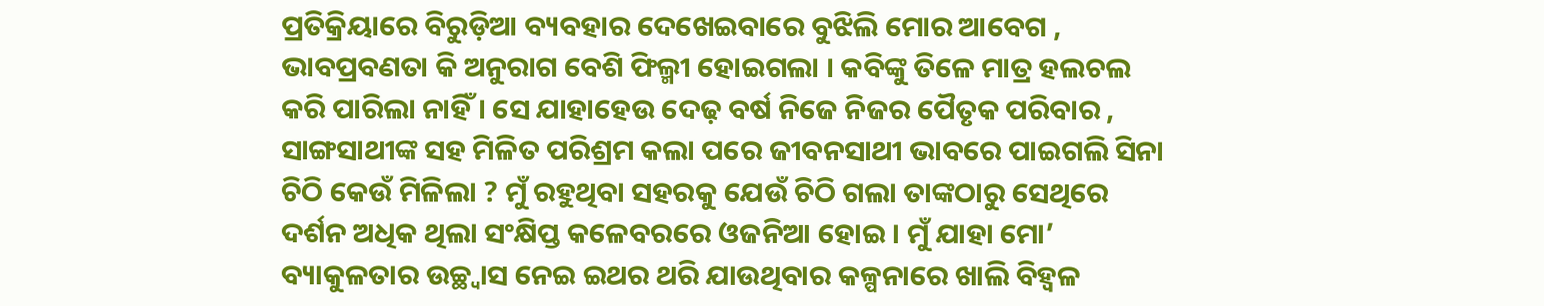ପ୍ରତିକ୍ରିୟାରେ ବିରୁଡ଼ିଆ ବ୍ୟବହାର ଦେଖେଇବାରେ ବୁଝିଲି ମୋର ଆବେଗ , ଭାବପ୍ରବଣତା କି ଅନୁରାଗ ବେଶି ଫିଲ୍ମୀ ହୋଇଗଲା । କବିଙ୍କୁ ତିଳେ ମାତ୍ର ହଲଚଲ କରି ପାରିଲା ନାହିଁ । ସେ ଯାହାହେଉ ଦେଢ଼ ବର୍ଷ ନିଜେ ନିଜର ପୈତୃକ ପରିବାର , ସାଙ୍ଗସାଥୀଙ୍କ ସହ ମିଳିତ ପରିଶ୍ରମ କଲା ପରେ ଜୀବନସାଥୀ ଭାବରେ ପାଇଗଲି ସିନା ଚିଠି କେଉଁ ମିଳିଲା ? ମୁଁ ରହୁଥିବା ସହରକୁ ଯେଉଁ ଚିଠି ଗଲା ତାଙ୍କଠାରୁ ସେଥିରେ ଦର୍ଶନ ଅଧିକ ଥିଲା ସଂକ୍ଷିପ୍ତ କଳେବରରେ ଓଜନିଆ ହୋଇ । ମୁଁ ଯାହା ମୋ’ ବ୍ୟାକୁଳତାର ଉଚ୍ଛ୍ୱାସ ନେଇ ଇଥର ଥରି ଯାଉଥିବାର କଳ୍ପନାରେ ଖାଲି ବିହ୍ଵଳ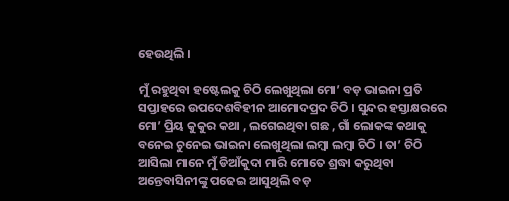ହେଉଥିଲି ।

ମୁଁ ରହୁଥିବା ହଷ୍ଟେଲକୁ ଚିଠି ଲେଖୁଥିଲା ମୋ’ ବଡ଼ ଭାଇନା ପ୍ରତି ସପ୍ତାହରେ ଉପଦେଶବିହୀନ ଆମୋଦପ୍ରଦ ଚିଠି । ସୁନ୍ଦର ହସ୍ତାକ୍ଷରରେ ମୋ’ ପ୍ରିୟ କୁକୁର କଥା , ଲଗେଇଥିବା ଗଛ , ଗାଁ ଲୋକଙ୍କ କଥାକୁ ବନେଇ ଚୁନେଇ ଭାଇନା ଲେଖୁଥିଲା ଲମ୍ବା ଲମ୍ବା ଚିଠି । ତା’ ଚିଠି ଆସିଲା ମାନେ ମୁଁ ଡିଆଁକୁଦା ମାରି ମୋତେ ଶ୍ରଦ୍ଧା କରୁଥିବା ଅନ୍ତେବାସିନୀଙ୍କୁ ପଢେଇ ଆସୁଥିଲି ବଡ଼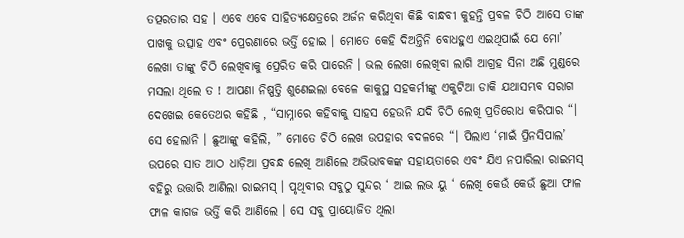ତତ୍ପରତାର ସହ । ଏବେ ଏବେ ସାହିତ୍ୟକ୍ଷେତ୍ରରେ ଅର୍ଜନ କରିଥିବା କିଛି ବାନ୍ଧବୀ କୁହନ୍ତି ପ୍ରବଳ ଚିଠି ଆସେ ତାଙ୍କ ପାଖକୁ ଉତ୍ସାହ ଏବଂ ପ୍ରେରଣାରେ ଭର୍ତ୍ତି ହୋଇ । ମୋତେ କେହି ଦିଅନ୍ତିନି ବୋଧହୁଏ ଏଇଥିପାଇଁ ଯେ ମୋ’ ଲେଖା ତାଙ୍କୁ ଚିଠି ଲେଖିବାକୁ ପ୍ରେରିତ କରି ପାରେନି । ଭଲ ଲେଖା ଲେଖିବା ଲାଗି ଆଗ୍ରହ ସିନା ଅଛି ମୁଣ୍ଡରେ ମସଲା ଥିଲେ ତ ! ଆପଣା ନିଷ୍ପତ୍ତି ଶୁଣେଇଲା ବେଳେ କାକୁସ୍ଥ ସହକର୍ମୀଙ୍କୁ ଏକୁଟିଆ ଡାକି ଯଥାସମ୍ଭବ ସରାଗ ଦେଖେଇ କେତେଥର କହିଛି , “ସାମ୍ନାରେ କହିବାକୁ ସାହସ ହେଉନି ଯଦି ଚିଠି ଲେଖି ପ୍ରତିରୋଧ କରିପାର “। ସେ ହେଲାନି । ଛୁଆଙ୍କୁ କହିଲି, ” ମୋତେ ଚିଠି ଲେଖ ଉପହାର ବଦଳରେ “। ପିଲାଏ ‘ମାଇଁ ପ୍ରିନସିପାଲ’ ଉପରେ ସାତ ଆଠ ଧାଡ଼ିଆ ପ୍ରବନ୍ଧ ଲେଖି ଆଣିଲେ ଅଭିଭାବକଙ୍କ ସହାୟତାରେ ଏବଂ ଯିଏ ନପାରିଲା ରାଇମସ୍ ବହିରୁ ଉତ୍ତାରି ଆଣିଲା ରାଇମସ୍ । ପୃଥିବୀର ସବୁଠୁ ସୁନ୍ଦର ‘ ଆଇ ଲଭ ୟୁ ‘ ଲେଖି କେଉଁ କେଉଁ ଛୁଆ ଫାଳ ଫାଳ କାଗଜ ଭର୍ତ୍ତି କରି ଆଣିଲେ । ସେ ସବୁ ପ୍ରାୟୋଜିତ ଥିଲା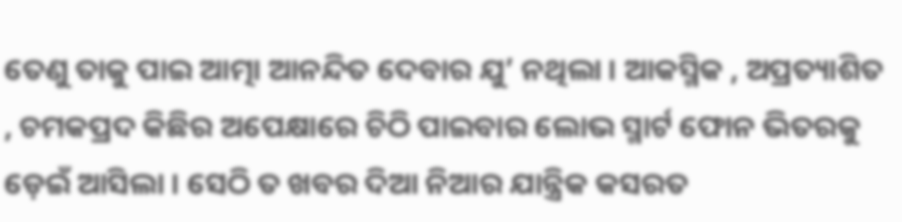ତେଣୁ ତାକୁ ପାଇ ଆତ୍ମା ଆନନ୍ଦିତ ଦେବାର ଯୁ’ ନଥିଲା । ଆକସ୍ମିକ , ଅପ୍ରତ୍ୟାଶିତ , ଚମକପ୍ରଦ କିଛିର ଅପେକ୍ଷାରେ ଚିଠି ପାଇବାର ଲୋଭ ସ୍ମାର୍ଟ ଫୋନ ଭିତରକୁ ଡ଼େଇଁ ଆସିଲା । ସେଠି ତ ଖବର ଦିଆ ନିଆର ଯାନ୍ତ୍ରିକ କସରତ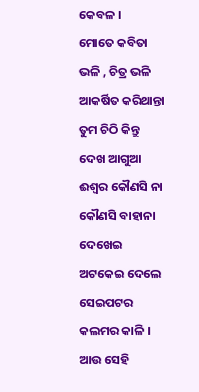କେବଳ ।
ମୋତେ କବିତା ଭଳି , ଚିତ୍ର ଭଳି ଆକର୍ଷିତ କରିଥାନ୍ତା ତୁମ ଚିଠି କିନ୍ତୁ ଦେଖ ଆଗୁଆ ଈଶ୍ୱର କୌଣସି ନା କୌଣସି ବାହାନା ଦେଖେଇ ଅଟକେଇ ଦେଲେ ସେଇପଟର କଲମର କାଳି । ଆଉ ସେହି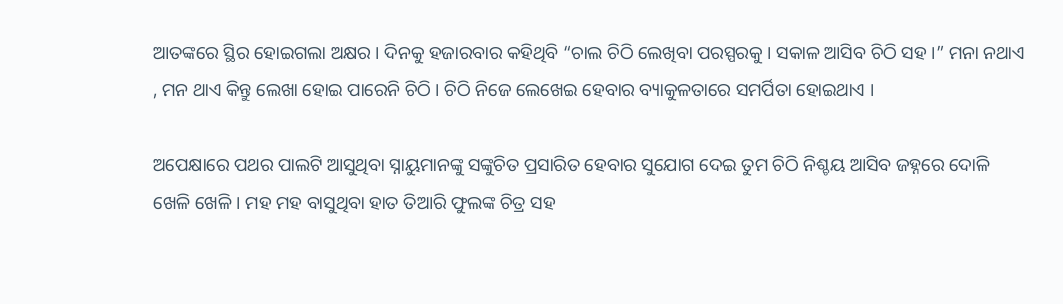ଆତଙ୍କରେ ସ୍ଥିର ହୋଇଗଲା ଅକ୍ଷର । ଦିନକୁ ହଜାରବାର କହିଥିବି “ଚାଲ ଚିଠି ଲେଖିବା ପରସ୍ପରକୁ । ସକାଳ ଆସିବ ଚିଠି ସହ ।” ମନା ନଥାଏ , ମନ ଥାଏ କିନ୍ତୁ ଲେଖା ହୋଇ ପାରେନି ଚିଠି । ଚିଠି ନିଜେ ଲେଖେଇ ହେବାର ବ୍ୟାକୁଳତାରେ ସମର୍ପିତା ହୋଇଥାଏ ।

ଅପେକ୍ଷାରେ ପଥର ପାଲଟି ଆସୁଥିବା ସ୍ନାୟୁମାନଙ୍କୁ ସଙ୍କୁଚିତ ପ୍ରସାରିତ ହେବାର ସୁଯୋଗ ଦେଇ ତୁମ ଚିଠି ନିଶ୍ଚୟ ଆସିବ ଜହ୍ନରେ ଦୋଳି ଖେଳି ଖେଳି । ମହ ମହ ବାସୁଥିବା ହାତ ତିଆରି ଫୁଲଙ୍କ ଚିତ୍ର ସହ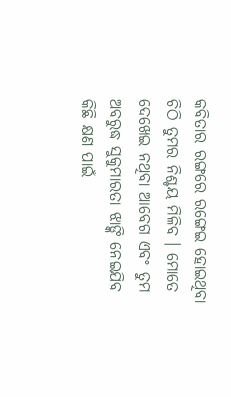କବିତାର ରଙ୍ଗରେ ରଙ୍ଗେଇ ହୋଇଥିବା ଚିଠି ତୁମର ନିଶ୍ଚୟ ମିଳିବ । ମୋତେ ଦେଖେଇ ନଥିବା ଆବେଗ ଏବଂ ତୁମ ଅବରୁଦ୍ଧ ସୁକୁମାରତା ଝାଙ୍କି ନେଇଯିବ କିଛି କ୍ଷଣ ପାଇଁ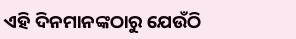ଏହି ଦିନମାନଙ୍କଠାରୁ ଯେଉଁଠି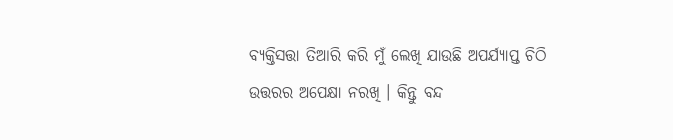ବ୍ୟକ୍ତିସତ୍ତା ତିଆରି କରି ମୁଁ ଲେଖି ଯାଉଛି ଅପର୍ଯ୍ୟାପ୍ତ ଚିଠି ଉତ୍ତରର ଅପେକ୍ଷା ନରଖି । କିନ୍ତୁ ବନ୍ଦ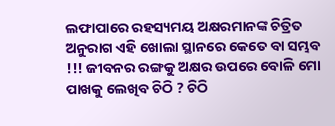ଲଫାପାରେ ରହସ୍ୟମୟ ଅକ୍ଷରମାନଙ୍କ ଚିତ୍ରିତ ଅନୁରାଗ ଏହି ଖୋଲା ସ୍ଥାନରେ କେତେ ବା ସମ୍ଭବ !!! ଜୀବନର ରଙ୍ଗକୁ ଅକ୍ଷର ଉପରେ ବୋଳି ମୋ ପାଖକୁ ଲେଖିବ ଚିଠି ? ଚିଠି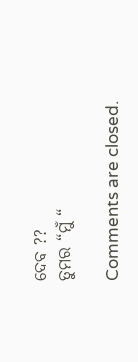ଦେବ ??
ତୁମର “ମୁଁ “

Comments are closed.